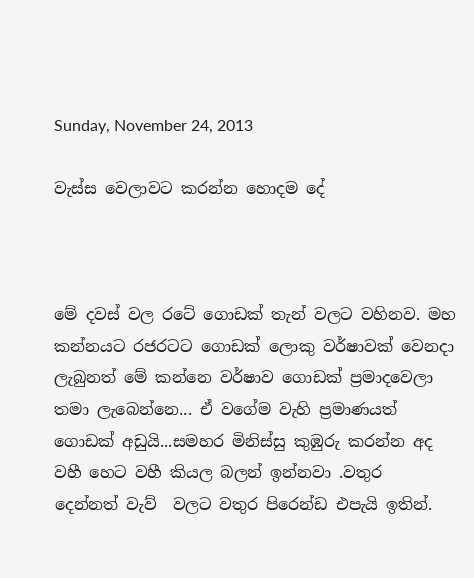Sunday, November 24, 2013

වැස්ස වෙලාවට කරන්න හොදම දේ



මේ දවස් වල රටේ ගොඩක් තැන් වලට වහිනව. මහ කන්නයට රජරටට ගොඩක් ලොකු වර්ෂාවක් වෙනදා ලැබුනත් මේ කන්නෙ වර්ෂාව ගොඩක් ප්‍රමාදවෙලා තමා ලැබෙන්නෙ... ඒ වගේම වැහි ප්‍රමාණයත් ගොඩක් අඩුයි...සමහර මිනිස්සු කුඹුරු කරන්න අද වහී හෙට වහී කියල බලන් ඉන්නවා .වතුර  දෙන්නත් වැව්  වලට වතුර පිරෙන්ඩ එපැයි ඉතින්.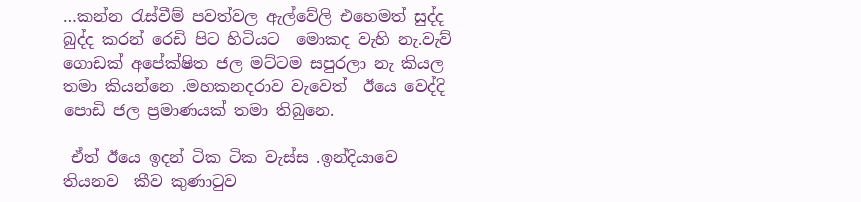…කන්න රැස්වීම් පවත්වල ඇල්වේලි එහෙමත් සුද්ද බුද්ද කරන් රෙඩි පිට හිටියට  මොකද වැහි නැ.වැව් ගොඩක් අපේක්ෂිත ජල මට්ටම සපුරලා නැ කියල තමා කියන්නෙ .මහකනදරාව වැවෙත්  ඊයෙ වෙද්දි පොඩි ජල ප්‍රමාණයක් තමා තිබුනෙ.

 ඒත් ඊයෙ ඉදන් ටික ටික වැස්ස .ඉන්දියාවෙ තියනව  කීව කුණාටුව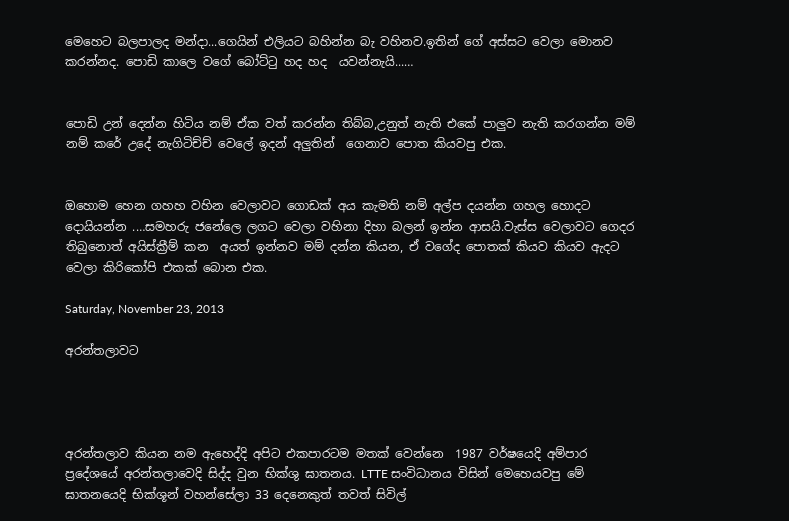මෙහෙට බලපාලද මන්දා...ගෙයින් එලියට බහින්න බැ වහිනව.ඉතින් ගේ අස්සට වෙලා මොනව කරන්නද. පොඩි කාලෙ වගේ බෝට්ටු හද හද  යවන්නැයි...…


පොඩි උන් දෙන්න හිටිය නම් ඒක වත් කරන්න තිබ්බ,උනුත් නැති එකේ පාලුව නැති කරගන්න මම් නම් කරේ උදේ නැගිටිච්ච් වෙලේ ඉදන් අලුතින්  ගෙනාව පොත කියවපු එක.


ඔහොම හෙන ගහහ වහින වෙලාවට ගොඩක් අය කැමති නම් අල්ප දයන්න ගහල හොදට දොයියන්න .…සමහරු ජනේලෙ ලගට වෙලා වහිනා දිහා බලන් ඉන්න ආසයි.වැස්ස වෙලාවට ගෙදර තිබුනොත් අයිස්ක්‍රීම් කන  අයත් ඉන්නව මම් දන්න කියන, ඒ වගේද පොතක් කියව කියව ඇදට වෙලා කිරිකෝපි එකක් බොන එක.

Saturday, November 23, 2013

අරන්තලාවට




අරන්තලාව කියන නම ඇහෙද්දි අපිට එකපාරටම මතක් වෙන්නෙ  1987 වර්ෂයෙදි අම්පාර ප්‍රදේශයේ අරන්තලාවෙදි සිද්ද වුන භික්ශු ඝාතනය. LTTE සංවිධානය විසින් මෙහෙයවපු මේ ඝාතනයෙදි භික්ශූන් වහන්සේලා 33 දෙනෙකුත් තවත් සිවිල්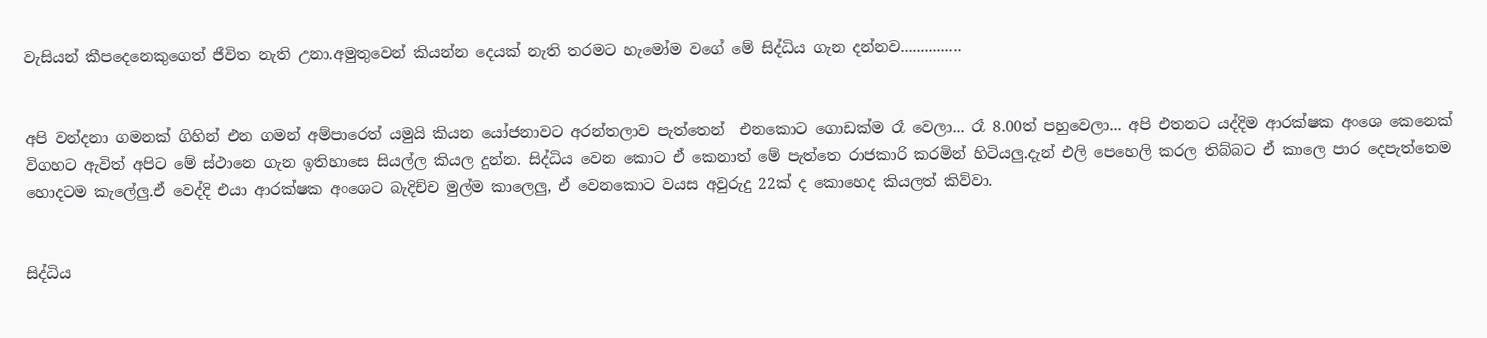වැසියන් කීපදෙනෙකුගෙත් ජීවිත නැති උනා.අමුතුවෙන් කියන්න දෙයක් නැති තරමට හැමෝම වගේ මේ සිද්ධිය ගැන දන්නව...............


අපි වන්දනා ගමනක් ගිහින් එන ගමන් අම්පාරෙත් යමුයි කියන යෝජනාවට අරන්තලාව පැත්තෙන්  එනකොට ගොඩක්ම රෑ වෙලා... රෑ 8.00ත් පහුවෙලා... අපි එතනට යද්දිම ආරක්ෂක අංශෙ කෙනෙක් විගහට ඇවිත් අපිට මේ ස්ථානෙ ගැන ඉතිහාසෙ සියල්ල කියල දුන්න. සිද්ධිය වෙන කොට ඒ කෙනාත් මේ පැත්තෙ රාජකාරි කරමින් හිටියලු.දැන් එලි පෙහෙලි කරල තිබ්බට ඒ කාලෙ පාර දෙපැත්තෙම හොදටම කැලේලු.ඒ වෙද්දි එයා ආරක්ෂක අංශෙට බැදිච්ච මුල්ම කාලෙලු, ඒ වෙනකොට වයස අවුරුදු 22ක් ද කොහෙද කියලත් කිව්වා.


සිද්ධිය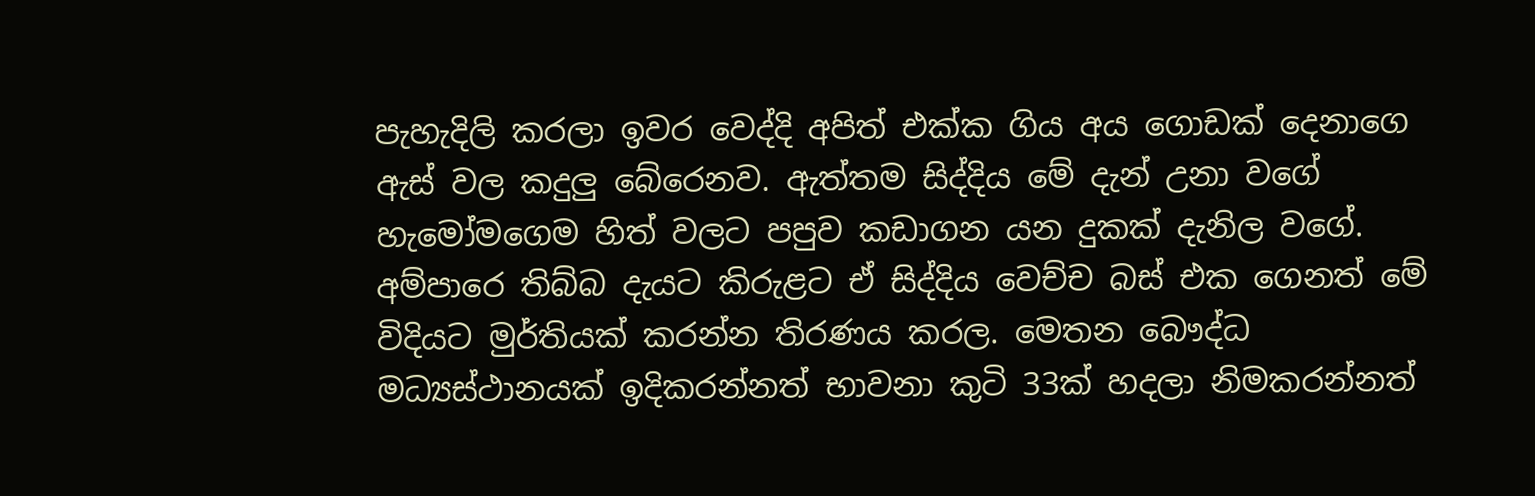පැහැදිලි කරලා ඉවර වෙද්දි අපිත් එක්ක ගිය අය ගොඩක් දෙනාගෙ ඇස් වල කදුලු බේරෙනව. ඇත්තම සිද්දිය මේ දැන් උනා වගේ හැමෝමගෙම හිත් වලට පපුව කඩාගන යන දුකක් දැනිල වගේ. අම්පාරෙ තිබ්බ දැයට කිරුළට ඒ සිද්දිය වෙච්ච බස් එක ගෙනත් මේ විදියට මුර්තියක් කරන්න තිරණය කරල. මෙතන බෞද්ධ මධ්‍යස්ථානයක් ඉදිකරන්නත් භාවනා කුටි 33ක් හදලා නිමකරන්නත්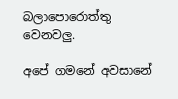බලාපොරොත්තු වෙනවලු.

අපේ ගමනේ අවසානේ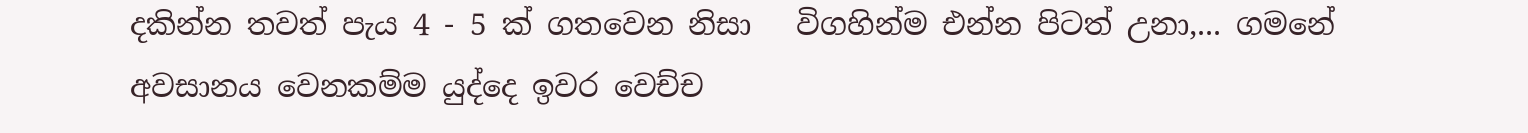දකින්න තවත් පැය 4 - 5 ක් ගතවෙන නිසා   විගහින්ම එන්න පිටත් උනා,... ගමනේ අවසානය වෙනකම්ම යුද්දෙ ඉවර වෙච්ච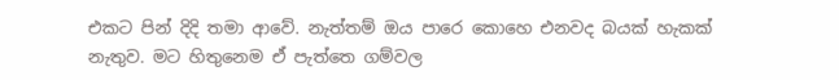එකට පින් දිදි තමා ආවේ. නැත්තම් ඔය පාරෙ කොහෙ එනවද බයක් හැකක් නැතුව. මට හිතුනෙම ඒ පැත්තෙ ගම්වල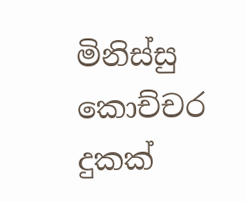මිනිස්සු කොච්චර දුකක්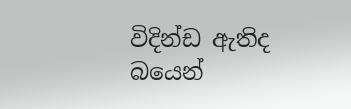විදින්ඩ ඇතිද බයෙන්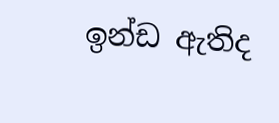ඉන්ඩ ඇතිද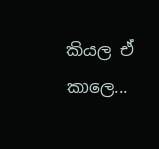කියල ඒ කාලෙ...